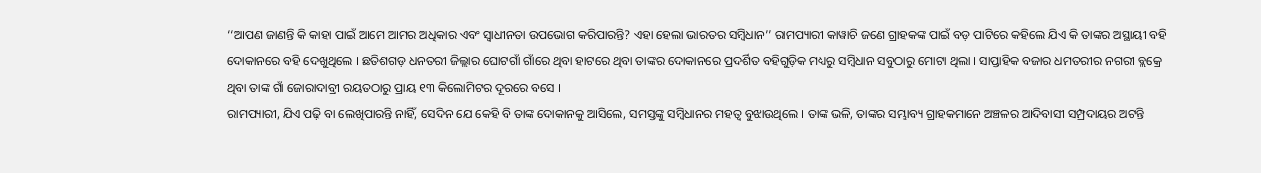‘‘ଆପଣ ଜାଣନ୍ତି କି କାହା ପାଇଁ ଆମେ ଆମର ଅଧିକାର ଏବଂ ସ୍ୱାଧୀନତା ଉପଭୋଗ କରିପାରନ୍ତି? ଏହା ହେଲା ଭାରତର ସମ୍ବିଧାନ’’ ରାମପ୍ୟାରୀ କାୱାଚି ଜଣେ ଗ୍ରାହକଙ୍କ ପାଇଁ ବଡ଼ ପାଟିରେ କହିଲେ ଯିଏ କି ତାଙ୍କର ଅସ୍ଥାୟୀ ବହି ଦୋକାନରେ ବହି ଦେଖୁଥିଲେ । ଛତିଶଗଡ଼ ଧନତରୀ ଜିଲ୍ଲାର ଘୋଟଗାଁ ଗାଁରେ ଥିବା ହାଟରେ ଥିବା ତାଙ୍କର ଦୋକାନରେ ପ୍ରଦର୍ଶିତ ବହିଗୁଡ଼ିକ ମଧ୍ୟରୁ ସମ୍ବିଧାନ ସବୁଠାରୁ ମୋଟା ଥିଲା । ସାପ୍ତାହିକ ବଜାର ଧମତରୀର ନଗରୀ ବ୍ଲକ୍ରେ ଥିବା ତାଙ୍କ ଗାଁ ଜୋରାଦାବ୍ରୀ ରୟତଠାରୁ ପ୍ରାୟ ୧୩ କିଲୋମିଟର ଦୂରରେ ବସେ ।
ରାମପ୍ୟାରୀ, ଯିଏ ପଢ଼ି ବା ଲେଖିପାରନ୍ତି ନାହିଁ, ସେଦିନ ଯେ କେହି ବି ତାଙ୍କ ଦୋକାନକୁ ଆସିଲେ, ସମସ୍ତଙ୍କୁ ସମ୍ବିଧାନର ମହତ୍ୱ ବୁଝାଉଥିଲେ । ତାଙ୍କ ଭଳି, ତାଙ୍କର ସମ୍ଭାବ୍ୟ ଗ୍ରାହକମାନେ ଅଞ୍ଚଳର ଆଦିବାସୀ ସମ୍ପ୍ରଦାୟର ଅଟନ୍ତି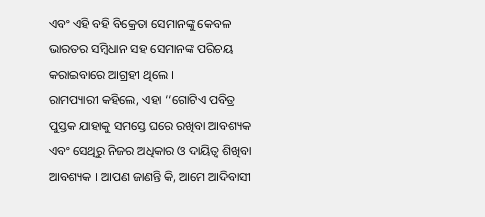ଏବଂ ଏହି ବହି ବିକ୍ରେତା ସେମାନଙ୍କୁ କେବଳ ଭାରତର ସମ୍ବିଧାନ ସହ ସେମାନଙ୍କ ପରିଚୟ କରାଇବାରେ ଆଗ୍ରହୀ ଥିଲେ ।
ରାମପ୍ୟାରୀ କହିଲେ, ଏହା ‘‘ଗୋଟିଏ ପବିତ୍ର ପୁସ୍ତକ ଯାହାକୁ ସମସ୍ତେ ଘରେ ରଖିବା ଆବଶ୍ୟକ ଏବଂ ସେଥିରୁ ନିଜର ଅଧିକାର ଓ ଦାୟିତ୍ୱ ଶିଖିବା ଆବଶ୍ୟକ । ଆପଣ ଜାଣନ୍ତି କି, ଆମେ ଆଦିବାସୀ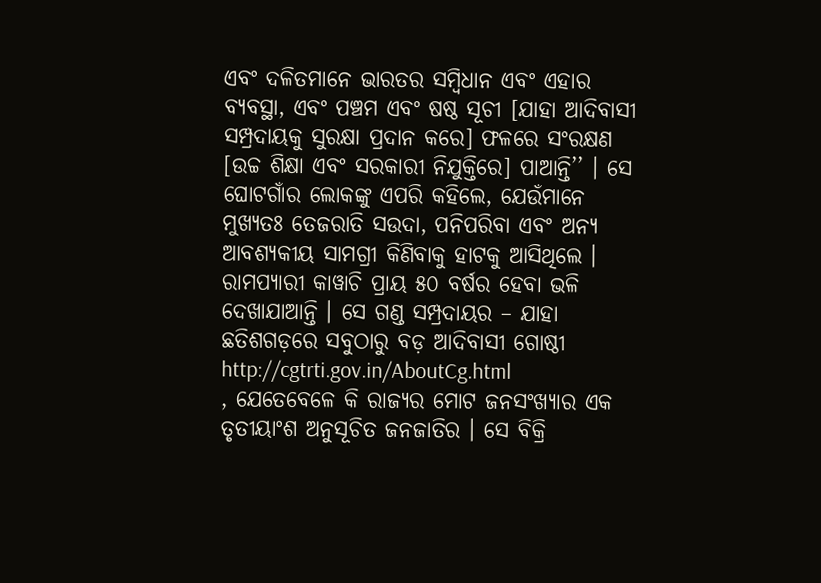ଏବଂ ଦଳିତମାନେ ଭାରତର ସମ୍ବିଧାନ ଏବଂ ଏହାର ବ୍ୟବସ୍ଥା, ଏବଂ ପଞ୍ଚମ ଏବଂ ଷଷ୍ଠ ସୂଚୀ [ଯାହା ଆଦିବାସୀ ସମ୍ପ୍ରଦାୟକୁ ସୁରକ୍ଷା ପ୍ରଦାନ କରେ] ଫଳରେ ସଂରକ୍ଷଣ [ଉଚ୍ଚ ଶିକ୍ଷା ଏବଂ ସରକାରୀ ନିଯୁକ୍ତିରେ] ପାଆନ୍ତି’’ । ସେ ଘୋଟଗାଁର ଲୋକଙ୍କୁ ଏପରି କହିଲେ, ଯେଉଁମାନେ ମୁଖ୍ୟତଃ ତେଜରାତି ସଉଦା, ପନିପରିବା ଏବଂ ଅନ୍ୟ ଆବଶ୍ୟକୀୟ ସାମଗ୍ରୀ କିଣିବାକୁ ହାଟକୁ ଆସିଥିଲେ ।
ରାମପ୍ୟାରୀ କାୱାଚି ପ୍ରାୟ ୫୦ ବର୍ଷର ହେବା ଭଳି ଦେଖାଯାଆନ୍ତି । ସେ ଗଣ୍ଡ ସମ୍ପ୍ରଦାୟର – ଯାହା ଛତିଶଗଡ଼ରେ ସବୁଠାରୁ ବଡ଼ ଆଦିବାସୀ ଗୋଷ୍ଠୀ
http://cgtrti.gov.in/AboutCg.html
, ଯେତେବେଳେ କି ରାଜ୍ୟର ମୋଟ ଜନସଂଖ୍ୟାର ଏକ ତୃତୀୟାଂଶ ଅନୁସୂଚିତ ଜନଜାତିର । ସେ ବିକ୍ରି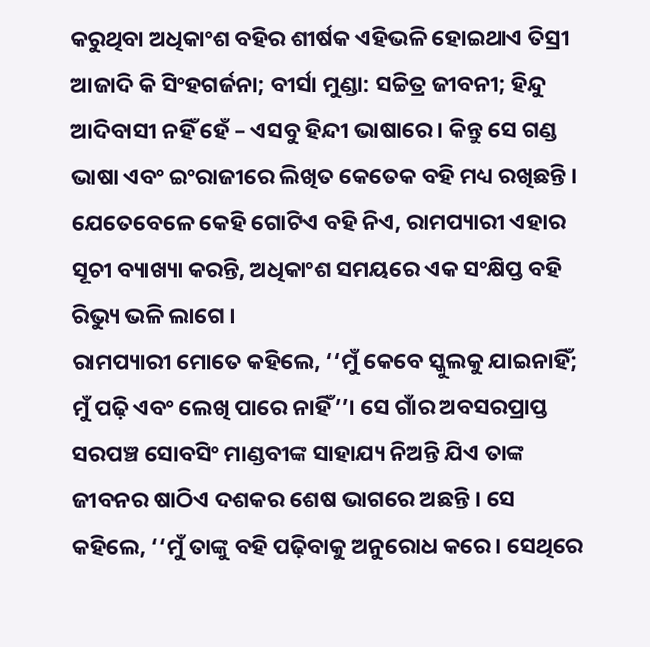କରୁଥିବା ଅଧିକାଂଶ ବହିର ଶୀର୍ଷକ ଏହିଭଳି ହୋଇଥାଏ ତିସ୍ରୀ ଆଜାଦି କି ସିଂହଗର୍ଜନା; ବୀର୍ସା ମୁଣ୍ଡା: ସଚ୍ଚିତ୍ର ଜୀବନୀ; ହିନ୍ଦୁ ଆଦିବାସୀ ନହିଁ ହେଁ – ଏସବୁ ହିନ୍ଦୀ ଭାଷାରେ। କିନ୍ତୁ ସେ ଗଣ୍ଡ ଭାଷା ଏବଂ ଇଂରାଜୀରେ ଲିଖିତ କେତେକ ବହି ମଧ୍ୟ ରଖିଛନ୍ତି । ଯେତେବେଳେ କେହି ଗୋଟିଏ ବହି ନିଏ, ରାମପ୍ୟାରୀ ଏହାର ସୂଚୀ ବ୍ୟାଖ୍ୟା କରନ୍ତି, ଅଧିକାଂଶ ସମୟରେ ଏକ ସଂକ୍ଷିପ୍ତ ବହି ରିଭ୍ୟୁ ଭଳି ଲାଗେ ।
ରାମପ୍ୟାରୀ ମୋତେ କହିଲେ, ‘‘ମୁଁ କେବେ ସ୍କୁଲକୁ ଯାଇନାହିଁ; ମୁଁ ପଢ଼ି ଏବଂ ଲେଖି ପାରେ ନାହିଁ’’। ସେ ଗାଁର ଅବସରପ୍ରାପ୍ତ ସରପଞ୍ଚ ସୋବସିଂ ମାଣ୍ଡବୀଙ୍କ ସାହାଯ୍ୟ ନିଅନ୍ତି ଯିଏ ତାଙ୍କ ଜୀବନର ଷାଠିଏ ଦଶକର ଶେଷ ଭାଗରେ ଅଛନ୍ତି । ସେ କହିଲେ, ‘‘ମୁଁ ତାଙ୍କୁ ବହି ପଢ଼ିବାକୁ ଅନୁରୋଧ କରେ। ସେଥିରେ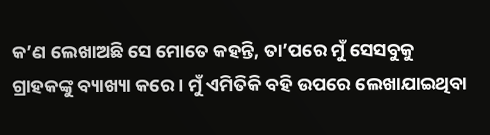କ’ଣ ଲେଖାଅଛି ସେ ମୋତେ କହନ୍ତି, ତା’ପରେ ମୁଁ ସେସବୁକୁ ଗ୍ରାହକଙ୍କୁ ବ୍ୟାଖ୍ୟା କରେ । ମୁଁ ଏମିତିକି ବହି ଉପରେ ଲେଖାଯାଇଥିବା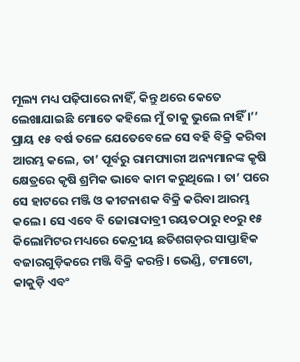ମୂଲ୍ୟ ମଧ୍ୟ ପଢ଼ିପାରେ ନାହିଁ, କିନ୍ତୁ ଥରେ କେତେ ଲେଖାଯାଇଛି ମୋତେ କହିଲେ ମୁଁ ତାକୁ ଭୁଲେ ନାହିଁ ।’’
ପ୍ରାୟ ୧୫ ବର୍ଷ ତଳେ ଯେତେବେଳେ ସେ ବହି ବିକ୍ରି କରିବା ଆରମ୍ଭ କଲେ, ତା’ ପୂର୍ବରୁ ରାମପ୍ୟାରୀ ଅନ୍ୟମାନଙ୍କ କୃଷି କ୍ଷେତ୍ରରେ କୃଷି ଶ୍ରମିକ ଭାବେ କାମ କରୁଥିଲେ । ତା’ ପରେ ସେ ହାଟରେ ମଞ୍ଜି ଓ କୀଟନାଶକ ବିକ୍ରି କରିବା ଆରମ୍ଭ କଲେ । ସେ ଏବେ ବି ଜୋରାଦାବ୍ରୀ ରୟତଠାରୁ ୧୦ରୁ ୧୫ କିଲୋମିଟର ମଧ୍ୟରେ କେନ୍ଦ୍ରୀୟ ଛତିଶଗଡ଼ର ସାପ୍ତାହିକ ବଜାରଗୁଡ଼ିକରେ ମଞ୍ଜି ବିକ୍ରି କରନ୍ତି । ଭେଣ୍ଡି, ଟମାଟୋ, କାକୁଡ଼ି ଏବଂ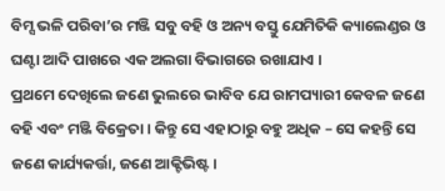ବିମ୍ସ ଭଳି ପରିବା’ର ମଞ୍ଜି ସବୁ ବହି ଓ ଅନ୍ୟ ବସ୍ତୁ ଯେମିତିକି କ୍ୟାଲେଣ୍ଡର ଓ ଘଣ୍ଟା ଆଦି ପାଖରେ ଏକ ଅଲଗା ବିଭାଗରେ ରଖାଯାଏ ।
ପ୍ରଥମେ ଦେଖିଲେ ଜଣେ ଭୁଲରେ ଭାବିବ ଯେ ରାମପ୍ୟାରୀ କେବଳ ଜଣେ ବହି ଏବଂ ମଞ୍ଜି ବିକ୍ରେତା । କିନ୍ତୁ ସେ ଏହାଠାରୁ ବହୁ ଅଧିକ – ସେ କହନ୍ତି ସେ ଜଣେ କାର୍ଯ୍ୟକର୍ତ୍ତା, ଜଣେ ଆକ୍ଟିଭିଷ୍ଟ ।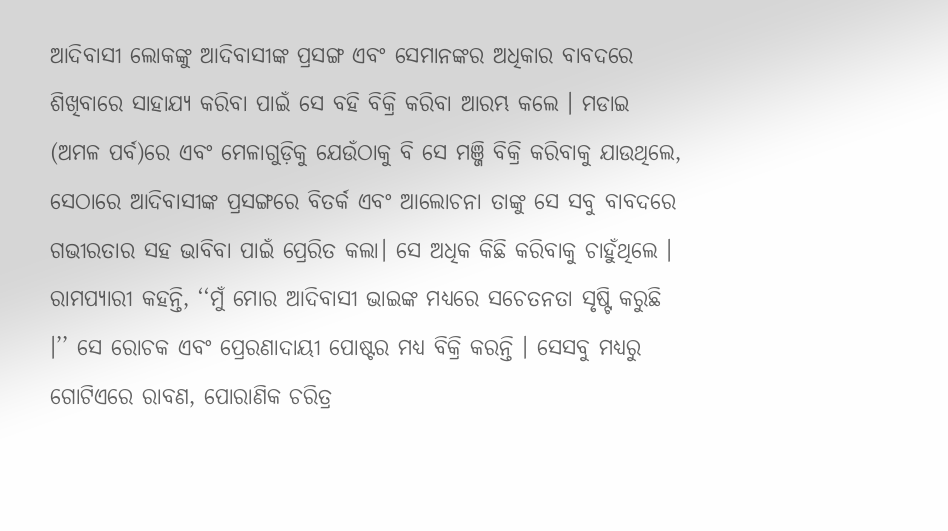ଆଦିବାସୀ ଲୋକଙ୍କୁ ଆଦିବାସୀଙ୍କ ପ୍ରସଙ୍ଗ ଏବଂ ସେମାନଙ୍କର ଅଧିକାର ବାବଦରେ ଶିଖିବାରେ ସାହାଯ୍ୟ କରିବା ପାଇଁ ସେ ବହି ବିକ୍ରି କରିବା ଆରମ୍ଭ କଲେ । ମଡାଇ (ଅମଳ ପର୍ବ)ରେ ଏବଂ ମେଳାଗୁଡ଼ିକୁ ଯେଉଁଠାକୁ ବି ସେ ମଞ୍ଜି ବିକ୍ରି କରିବାକୁ ଯାଉଥିଲେ, ସେଠାରେ ଆଦିବାସୀଙ୍କ ପ୍ରସଙ୍ଗରେ ବିତର୍କ ଏବଂ ଆଲୋଚନା ତାଙ୍କୁ ସେ ସବୁ ବାବଦରେ ଗଭୀରତାର ସହ ଭାବିବା ପାଇଁ ପ୍ରେରିତ କଲା। ସେ ଅଧିକ କିଛି କରିବାକୁ ଚାହୁଁଥିଲେ ।
ରାମପ୍ୟାରୀ କହନ୍ତି, ‘‘ମୁଁ ମୋର ଆଦିବାସୀ ଭାଇଙ୍କ ମଧ୍ୟରେ ସଚେତନତା ସୃଷ୍ଟି କରୁଛି ।’’ ସେ ରୋଚକ ଏବଂ ପ୍ରେରଣାଦାୟୀ ପୋଷ୍ଟର ମଧ୍ୟ ବିକ୍ରି କରନ୍ତି । ସେସବୁ ମଧ୍ୟରୁ ଗୋଟିଏରେ ରାବଣ, ପୋରାଣିକ ଚରିତ୍ର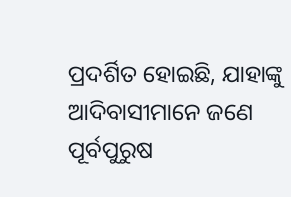ପ୍ରଦର୍ଶିତ ହୋଇଛି, ଯାହାଙ୍କୁ ଆଦିବାସୀମାନେ ଜଣେ ପୂର୍ବପୁରୁଷ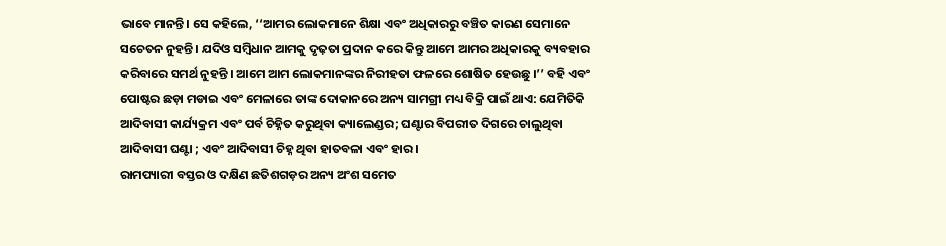ଭାବେ ମାନନ୍ତି। ସେ କହିଲେ, ‘‘ଆମର ଲୋକମାନେ ଶିକ୍ଷା ଏବଂ ଅଧିକାରରୁ ବଞ୍ଚିତ କାରଣ ସେମାନେ ସଚେତନ ନୁହନ୍ତି । ଯଦିଓ ସମ୍ବିଧାନ ଆମକୁ ଦୃଢ଼ତା ପ୍ରଦାନ କରେ କିନ୍ତୁ ଆମେ ଆମର ଅଧିକାରକୁ ବ୍ୟବହାର କରିବାରେ ସମର୍ଥ ନୁହନ୍ତି । ଆମେ ଆମ ଲୋକମାନଙ୍କର ନିରୀହତା ଫଳରେ ଶୋଷିତ ହେଉଛୁ ।’’ ବହି ଏବଂ ପୋଷ୍ଟର ଛଡ଼ା ମଡାଇ ଏବଂ ମେଳାରେ ତାଙ୍କ ଦୋକାନରେ ଅନ୍ୟ ସାମଗ୍ରୀ ମଧ୍ୟ ବିକ୍ରି ପାଇଁ ଥାଏ: ଯେମିତିକି ଆଦିବାସୀ କାର୍ଯ୍ୟକ୍ରମ ଏବଂ ପର୍ବ ଚିହ୍ନିତ କରୁଥିବା କ୍ୟାଲେଣ୍ଡର; ଘଣ୍ଟାର ବିପରୀତ ଦିଗରେ ଚାଲୁଥିବା ଆଦିବାସୀ ଘଣ୍ଟା ; ଏବଂ ଆଦିବାସୀ ଚିହ୍ନ ଥିବା ହାତବଳା ଏବଂ ହାର ।
ରାମପ୍ୟାରୀ ବସ୍ତର ଓ ଦକ୍ଷିଣ ଛତିଶଗଡ଼ର ଅନ୍ୟ ଅଂଶ ସମେତ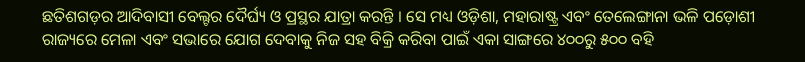ଛତିଶଗଡ଼ର ଆଦିବାସୀ ବେଲ୍ଟର ଦୈର୍ଘ୍ୟ ଓ ପ୍ରସ୍ଥର ଯାତ୍ରା କରନ୍ତି । ସେ ମଧ୍ୟ ଓଡ଼ିଶା, ମହାରାଷ୍ଟ୍ର ଏବଂ ତେଲେଙ୍ଗାନା ଭଳି ପଡ଼ୋଶୀ ରାଜ୍ୟରେ ମେଳା ଏବଂ ସଭାରେ ଯୋଗ ଦେବାକୁ ନିଜ ସହ ବିକ୍ରି କରିବା ପାଇଁ ଏକା ସାଙ୍ଗରେ ୪୦୦ରୁ ୫୦୦ ବହି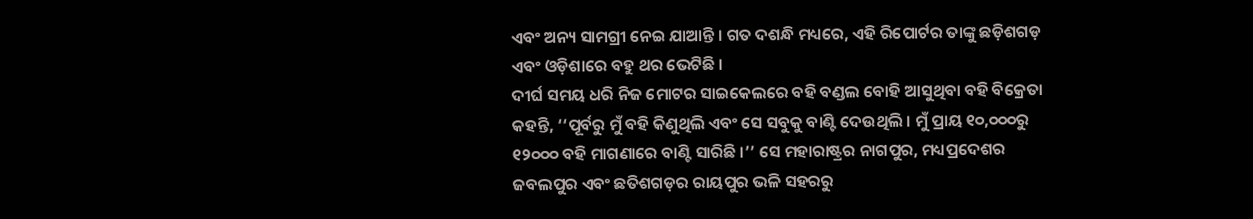ଏବଂ ଅନ୍ୟ ସାମଗ୍ରୀ ନେଇ ଯାଆନ୍ତି । ଗତ ଦଶନ୍ଧି ମଧ୍ୟରେ, ଏହି ରିପୋର୍ଟର ତାଙ୍କୁ ଛଡ଼ିଶଗଡ଼ ଏବଂ ଓଡ଼ିଶାରେ ବହୁ ଥର ଭେଟିଛି ।
ଦୀର୍ଘ ସମୟ ଧରି ନିଜ ମୋଟର ସାଇକେଲରେ ବହି ବଣ୍ଡଲ ବୋହି ଆସୁଥିବା ବହି ବିକ୍ରେତା କହନ୍ତି, ‘‘ପୂର୍ବରୁ ମୁଁ ବହି କିଣୁଥିଲି ଏବଂ ସେ ସବୁକୁ ବାଣ୍ଟି ଦେଉଥିଲି । ମୁଁ ପ୍ରାୟ ୧୦,୦୦୦ରୁ ୧୨୦୦୦ ବହି ମାଗଣାରେ ବାଣ୍ଟି ସାରିଛି ।’’ ସେ ମହାରାଷ୍ଟ୍ରର ନାଗପୁର, ମଧ୍ୟପ୍ରଦେଶର ଜବଲପୁର ଏବଂ ଛତିଶଗଡ଼ର ରାୟପୁର ଭଳି ସହରରୁ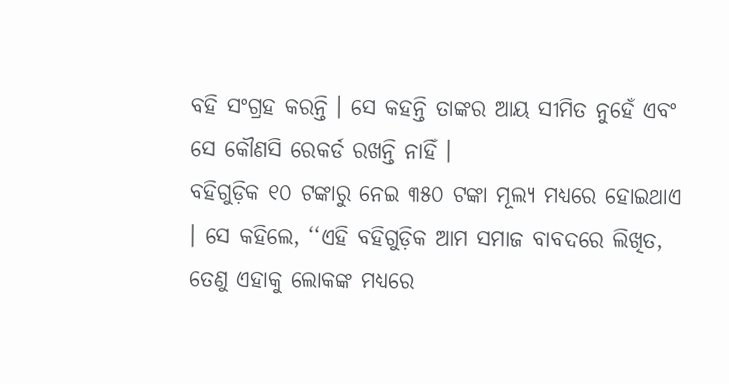ବହି ସଂଗ୍ରହ କରନ୍ତି । ସେ କହନ୍ତି ତାଙ୍କର ଆୟ ସୀମିତ ନୁହେଁ ଏବଂ ସେ କୌଣସି ରେକର୍ଡ ରଖନ୍ତି ନାହିଁ ।
ବହିଗୁଡ଼ିକ ୧୦ ଟଙ୍କାରୁ ନେଇ ୩୫୦ ଟଙ୍କା ମୂଲ୍ୟ ମଧ୍ୟରେ ହୋଇଥାଏ । ସେ କହିଲେ, ‘‘ଏହି ବହିଗୁଡ଼ିକ ଆମ ସମାଜ ବାବଦରେ ଲିଖିତ, ତେଣୁ ଏହାକୁ ଲୋକଙ୍କ ମଧ୍ୟରେ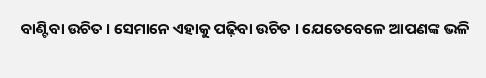ବାଣ୍ଟିବା ଉଚିତ । ସେମାନେ ଏହାକୁ ପଢ଼ିବା ଉଚିତ । ଯେତେବେଳେ ଆପଣଙ୍କ ଭଳି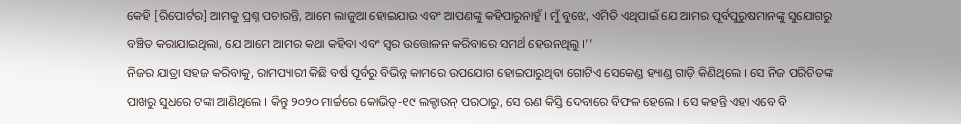କେହି [ରିପୋର୍ଟର] ଆମକୁ ପ୍ରଶ୍ନ ପଚାରନ୍ତି, ଆମେ ଲାଜୁଆ ହୋଇଯାଉ ଏବଂ ଆପଣଙ୍କୁ କହିପାରୁନାହୁଁ । ମୁଁ ବୁଝେ, ଏମିତି ଏଥିପାଇଁ ଯେ ଆମର ପୂର୍ବପୁରୁଷମାନଙ୍କୁ ସୁଯୋଗରୁ ବଞ୍ଚିତ କରାଯାଇଥିଲା, ଯେ ଆମେ ଆମର କଥା କହିବା ଏବଂ ସ୍ୱର ଉତ୍ତୋଳନ କରିବାରେ ସମର୍ଥ ହେଉନଥିଲୁ ।’’
ନିଜର ଯାତ୍ରା ସହଜ କରିବାକୁ, ରାମପ୍ୟାରୀ କିଛି ବର୍ଷ ପୂର୍ବରୁ ବିଭିନ୍ନ କାମରେ ଉପଯୋଗ ହୋଇପାରୁଥିବା ଗୋଟିଏ ସେକେଣ୍ଡ ହ୍ୟାଣ୍ଡ ଗାଡ଼ି କିଣିଥିଲେ । ସେ ନିଜ ପରିଚିତଙ୍କ ପାଖରୁ ସୁଧରେ ଟଙ୍କା ଆଣିଥିଲେ । କିନ୍ତୁ ୨୦୨୦ ମାର୍ଚ୍ଚରେ କୋଭିଡ୍-୧୯ ଲକ୍ଡାଉନ୍ ପରଠାରୁ, ସେ ଋଣ କିସ୍ତି ଦେବାରେ ବିଫଳ ହେଲେ । ସେ କହନ୍ତି ଏହା ଏବେ ବି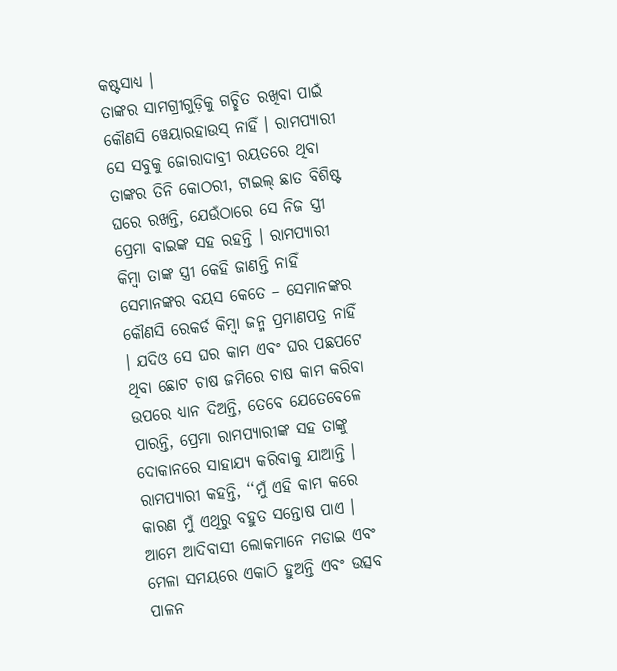କଷ୍ଟସାଧ୍ୟ ।
ତାଙ୍କର ସାମଗ୍ରୀଗୁଡ଼ିକୁ ଗଚ୍ଛିତ ରଖିବା ପାଇଁ କୌଣସି ୱେୟାରହାଉସ୍ ନାହିଁ । ରାମପ୍ୟାରୀ ସେ ସବୁକୁ ଜୋରାଦାବ୍ରୀ ରୟତରେ ଥିବା ତାଙ୍କର ତିନି କୋଠରୀ, ଟାଇଲ୍ ଛାତ ବିଶିଷ୍ଟ ଘରେ ରଖନ୍ତି, ଯେଉଁଠାରେ ସେ ନିଜ ସ୍ତ୍ରୀ ପ୍ରେମା ବାଇଙ୍କ ସହ ରହନ୍ତି । ରାମପ୍ୟାରୀ କିମ୍ବା ତାଙ୍କ ସ୍ତ୍ରୀ କେହି ଜାଣନ୍ତି ନାହିଁ ସେମାନଙ୍କର ବୟସ କେତେ – ସେମାନଙ୍କର କୌଣସି ରେକର୍ଡ କିମ୍ବା ଜନ୍ମ ପ୍ରମାଣପତ୍ର ନାହିଁ । ଯଦିଓ ସେ ଘର କାମ ଏବଂ ଘର ପଛପଟେ ଥିବା ଛୋଟ ଚାଷ ଜମିରେ ଚାଷ କାମ କରିବା ଉପରେ ଧ୍ୟାନ ଦିଅନ୍ତି, ତେବେ ଯେତେବେଳେ ପାରନ୍ତି, ପ୍ରେମା ରାମପ୍ୟାରୀଙ୍କ ସହ ତାଙ୍କୁ ଦୋକାନରେ ସାହାଯ୍ୟ କରିବାକୁ ଯାଆନ୍ତି ।
ରାମପ୍ୟାରୀ କହନ୍ତି, ‘‘ମୁଁ ଏହି କାମ କରେ କାରଣ ମୁଁ ଏଥିରୁ ବହୁତ ସନ୍ତୋଷ ପାଏ । ଆମେ ଆଦିବାସୀ ଲୋକମାନେ ମଡାଇ ଏବଂ ମେଳା ସମୟରେ ଏକାଠି ହୁଅନ୍ତି ଏବଂ ଉତ୍ସବ ପାଳନ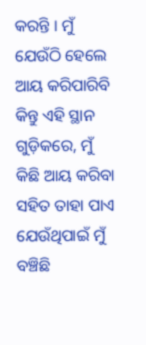କରନ୍ତି । ମୁଁ ଯେଉଁଠି ହେଲେ ଆୟ କରିପାରିବି କିନ୍ତୁ ଏହି ସ୍ଥାନ ଗୁଡ଼ିକରେ, ମୁଁ କିଛି ଆୟ କରିବା ସହିତ ତାହା ପାଏ ଯେଉଁଥିପାଇଁ ମୁଁ ବଞ୍ଚିଛି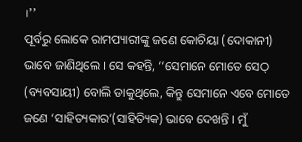।’’
ପୂର୍ବରୁ ଲୋକେ ରାମପ୍ୟାରୀଙ୍କୁ ଜଣେ କୋଚିୟା (ଦୋକାନୀ) ଭାବେ ଜାଣିଥିଲେ । ସେ କହନ୍ତି, ‘‘ସେମାନେ ମୋତେ ସେଠ୍ (ବ୍ୟବସାୟୀ) ବୋଲି ଡାକୁଥିଲେ, କିନ୍ତୁ ସେମାନେ ଏବେ ମୋତେ ଜଣେ ‘ସାହିତ୍ୟକାର’(ସାହିତ୍ୟିକ) ଭାବେ ଦେଖନ୍ତି । ମୁଁ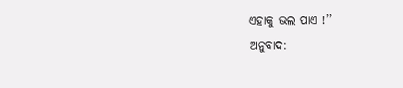ଏହାକୁ ଭଲ ପାଏ !’’
ଅନୁବାଦ: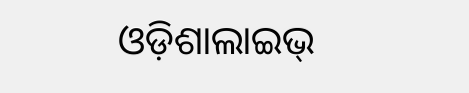ଓଡ଼ିଶାଲାଇଭ୍